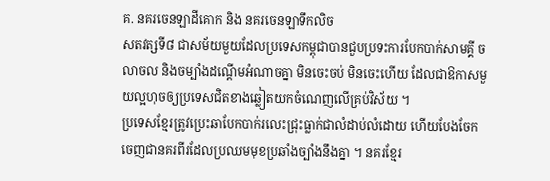គ. នគរចេនឡាដីគោក និង នគរចេនឡាទឹកលិច
សតវត្សទី៨ ជាសម័យមួយដែលប្រទេសកម្ពុជាបានជួបប្រទះការបែកបាក់សាមគ្គី ចលាចល និងចម្បាំងដណ្ដើមអំណាចគ្នា មិនចេះចប់ មិនចេះហើយ ដែលជាឱកាសមួយល្អហុចឲ្យប្រទេសជិតខាងឆ្លៀតយកចំណេញលើគ្រប់វិស័យ ។
ប្រទេសខ្មែរត្រូវប្រេះឆាបែកបាក់រលេះជ្រុះធ្លាក់ជាលំដាប់លំដោយ ហើយបែងចែកចេញជានគរពីរដែលប្រឈមមុខប្រឆាំងច្បាំងនឹងគ្នា ។ នគរខ្មែរ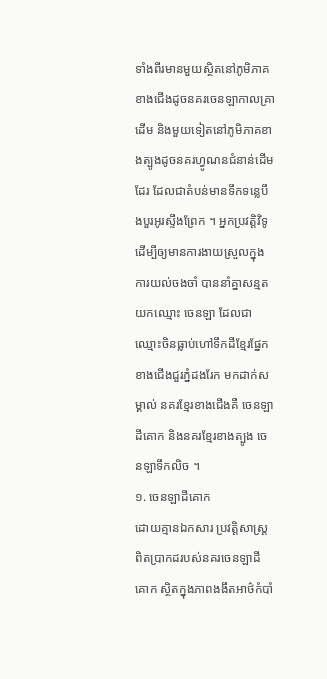ទាំងពីរមានមួយស្ថិតនៅភូមិភាគខាងជើងដូចនគរចេនឡាកាលគ្រាដើម និងមួយទៀតនៅភូមិភាគខាងត្បូងដូចនគរហ្វូណនជំនាន់ដើមដែរ ដែលជាតំបន់មានទឹកទន្លេបឹងបួរអូរស្ទឹងព្រែក ។ អ្នកប្រវត្តិវិទូ ដើម្បីឲ្យមានការងាយស្រួលក្នុងការយល់ចងចាំ បាននាំគ្នាសន្មតយកឈ្មោះ ចេនឡា ដែលជាឈ្មោះចិនធ្លាប់ហៅទឹកដីខ្មែរផ្នែកខាងជើងជួរភ្នំដងរែក មកដាក់សម្គាល់ នគរខ្មែរខាងជើងគឺ ចេនឡាដីគោក និងនគរខ្មែរខាងត្បូង ចេនឡាទឹកលិច ។
១. ចេនឡាដីគោក
ដោយគ្មានឯកសារ ប្រវត្តិសាស្ត្រពិតប្រាកដរបស់នគរចេនឡាដីគោក ស្ថិតក្នុងភាពងងឹតអាថ៌កំបាំ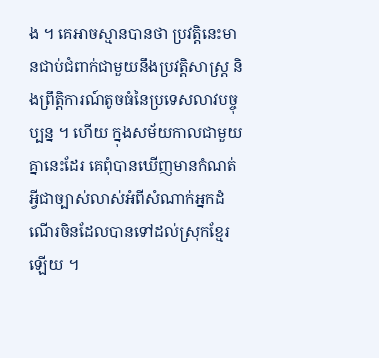ង ។ គេអាចស្មានបានថា ប្រវត្តិនេះមានជាប់ជំពាក់ជាមួយនឹងប្រវត្តិសាស្ត្រ និងព្រឹត្តិការណ៍តូចធំនៃប្រទេសលាវបច្ចុប្បន្ន ។ ហើយ ក្នុងសម័យកាលជាមួយគ្នានេះដែរ គេពុំបានឃើញមានកំណត់អ្វីជាច្បាស់លាស់អំពីសំណាក់អ្នកដំណើរចិនដែលបានទៅដល់ស្រុកខ្មែរឡើយ ។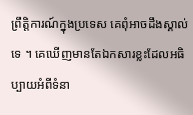ព្រឹត្តិការណ៍ក្នុងប្រទេស គេពុំអាចដឹងស្គាល់ទេ ។ គេឃើញមានតែឯកសារខ្លះដែលអធិប្បាយអំពីទំនា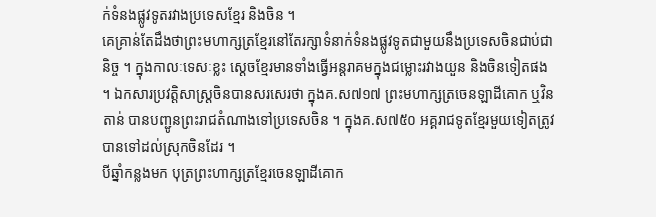ក់ទំនងផ្លូវទូតរវាងប្រទេសខ្មែរ និងចិន ។
គេគ្រាន់តែដឹងថាព្រះមហាក្សត្រខ្មែរនៅតែរក្សាទំនាក់ទំនងផ្លូវទូតជាមួយនឹងប្រទេសចិនជាប់ជានិច្ច ។ ក្នុងកាលៈទេសៈខ្លះ ស្ដេចខ្មែរមានទាំងធ្វើអន្តរាគមក្នុងជម្លោះរវាងយួន និងចិនទៀតផង ។ ឯកសារប្រវត្តិសាស្ត្រចិនបានសរសេរថា ក្នុងគ.ស៧១៧ ព្រះមហាក្សត្រចេនឡាដីគោក ឬវិនតាន់ បានបញ្ជូនព្រះរាជតំណាងទៅប្រទេសចិន ។ ក្នុងគ.ស៧៥០ អគ្គរាជទូតខ្មែរមួយទៀតត្រូវបានទៅដល់ស្រុកចិនដែរ ។
បីឆ្នាំកន្លងមក បុត្រព្រះហាក្សត្រខ្មែរចេនឡាដីគោក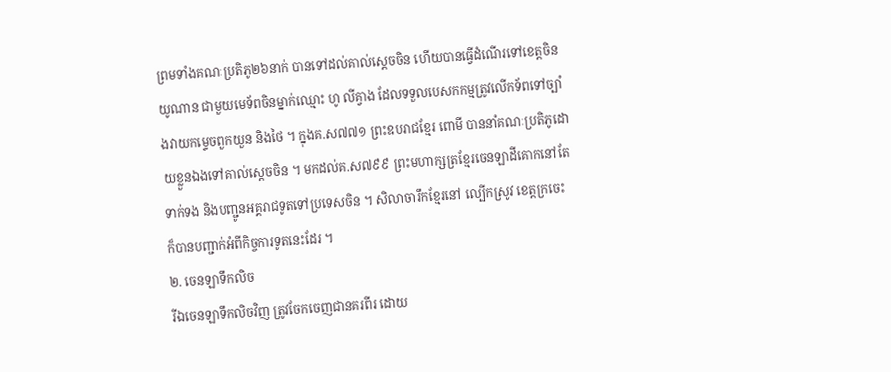ព្រមទាំងគណៈប្រតិភូ២៦នាក់ បានទៅដល់គាល់ស្ដេចចិន ហើយបានធ្វើដំណើរទៅខេត្តចិន យូណាន ជាមួយមេទ័ពចិនម្នាក់ឈ្មោះ ហូ លីគ្វាង ដែលទទួលបេសកកម្មត្រូវលើកទ័ពទៅច្បាំងវាយកម្ទេចពួកយួន និងថៃ ។ ក្នុងគ.ស៧៧១ ព្រះឧបរាជខ្មែរ ពោមី បាននាំគណៈប្រតិភូដោយខ្លួនឯងទៅគាល់ស្ដេចចិន ។ មកដល់គ.ស៧៩៩ ព្រះមហាក្សត្រខ្មែរចេនឡាដីគោកនៅតែទាក់ទង និងបញ្ជូនអគ្គរាជទូតទៅប្រទេសចិន ។ សិលាចារឹកខ្មែរនៅ ល្បើកស្រូវ ខេត្តក្រចេះ ក៏បានបញ្ជាក់អំពីកិច្ចការទូតនេះដែរ ។
២. ចេនឡាទឹកលិច
រីឯចេនឡាទឹកលិចវិញ ត្រូវចែកចេញជានគរពីរ ដោយ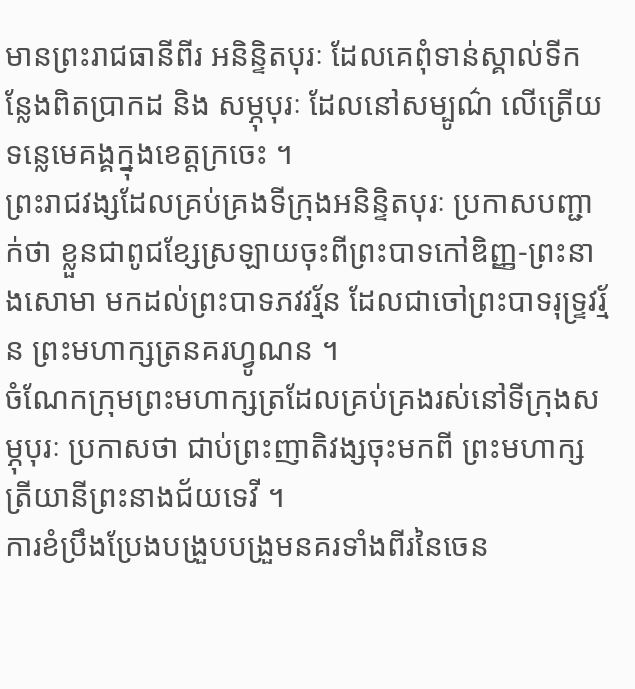មានព្រះរាជធានីពីរ អនិន្ទិតបុរៈ ដែលគេពុំទាន់ស្គាល់ទីកន្លែងពិតប្រាកដ និង សម្ភុបុរៈ ដែលនៅសម្បូណ៌ លើត្រើយទន្លេមេគង្គក្នុងខេត្តក្រចេះ ។
ព្រះរាជវង្សដែលគ្រប់គ្រងទីក្រុងអនិន្ទិតបុរៈ ប្រកាសបញ្ជាក់ថា ខ្លួនជាពូជខ្សែស្រឡាយចុះពីព្រះបាទកៅឌិញ្ញ‑ព្រះនាងសោមា មកដល់ព្រះបាទភវវរ្ម័ន ដែលជាចៅព្រះបាទរុទ្ទ្រវរ្ម័ន ព្រះមហាក្សត្រនគរហ្វូណន ។
ចំណែកក្រុមព្រះមហាក្សត្រដែលគ្រប់គ្រងរស់នៅទីក្រុងសម្ភុបុរៈ ប្រកាសថា ជាប់ព្រះញាតិវង្សចុះមកពី ព្រះមហាក្សត្រីយានីព្រះនាងជ័យទេវី ។
ការខំប្រឹងប្រែងបង្រួបបង្រួមនគរទាំងពីរនៃចេន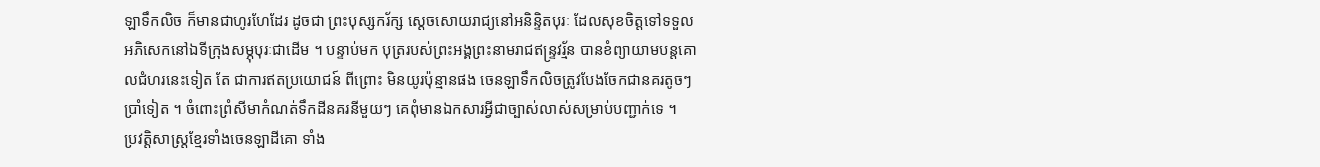ឡាទឹកលិច ក៏មានជាហូរហែដែរ ដូចជា ព្រះបុស្សករ័ក្ស ស្ដេចសោយរាជ្យនៅអនិន្ទិតបុរៈ ដែលសុខចិត្តទៅទទួលអភិសេកនៅឯទីក្រុងសម្ភុបុរៈជាដើម ។ បន្ទាប់មក បុត្ររបស់ព្រះអង្គព្រះនាមរាជឥន្ទ្រវរ្ម័ន បានខំព្យាយាមបន្តគោលជំហរនេះទៀត តែ ជាការឥតប្រយោជន៍ ពីព្រោះ មិនយូរប៉ុន្មានផង ចេនឡាទឹកលិចត្រូវបែងចែកជានគរតូចៗប្រាំទៀត ។ ចំពោះព្រំសីមាកំណត់ទឹកដីនគរនីមួយៗ គេពុំមានឯកសារអ្វីជាច្បាស់លាស់សម្រាប់បញ្ជាក់ទេ ។
ប្រវត្តិសាស្ត្រខ្មែរទាំងចេនឡាដីគោ ទាំង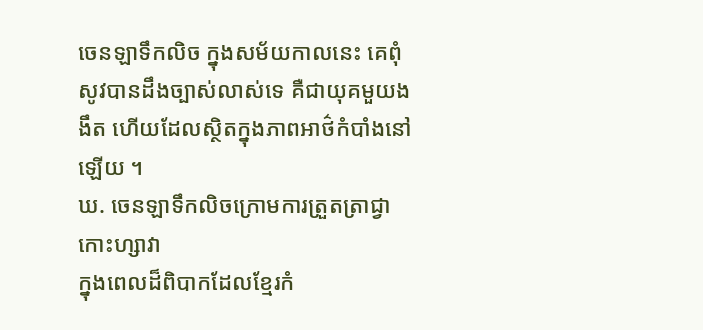ចេនឡាទឹកលិច ក្នុងសម័យកាលនេះ គេពុំសូវបានដឹងច្បាស់លាស់ទេ គឺជាយុគមួយងងឹត ហើយដែលស្ថិតក្នុងភាពអាថ៌កំបាំងនៅឡើយ ។
ឃ. ចេនឡាទឹកលិចក្រោមការត្រួតត្រាជ្វាកោះហ្សាវា
ក្នុងពេលដ៏ពិបាកដែលខ្មែរកំ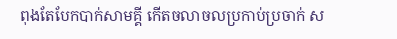ពុងតែបែកបាក់សាមគ្គី កើតចលាចលប្រកាប់ប្រចាក់ ស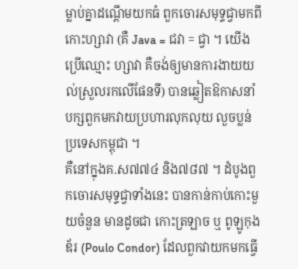ម្លាប់គ្នាដណ្ដើមយកធំ ពួកចោរសមុទ្ទជ្វាមកពីកោះហ្សាវា (គឺ Java = ជវា = ជ្វា ។ យើងប្រើឈ្មោះ ហ្សាវា គឺចង់ឲ្យមានការងាយយល់ស្រួលរកលើផែនទី) បានឆ្លៀតឱកាសនាំបក្សពួកមកវាយប្រហារលុកលុយ លួចប្លន់ប្រទេសកម្ពុជា ។
គឺនៅក្នុងគ.ស៧៧៤ និង៧៨៧ ។ ដំបូងពួកចោរសមុទ្ទជ្វាទាំងនេះ បានកាន់កាប់កោះមួយចំនួន មានដូចជា កោះត្រឡាច ឬ ពូឡូកុងឌ័រ (Poulo Condor) ដែលពួកវាយកមកធ្វើ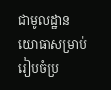ជាមូលដ្ឋានយោធាសម្រាប់រៀបចំប្រ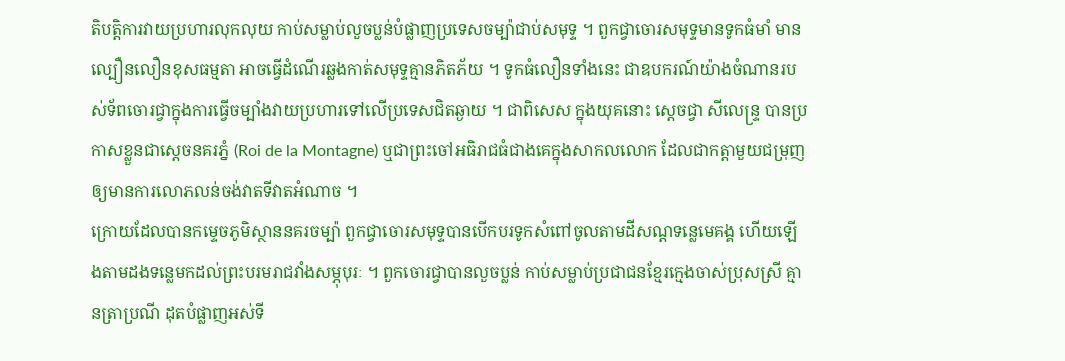តិបត្តិការវាយប្រហារលុកលុយ កាប់សម្លាប់លួចប្លន់បំផ្លាញប្រទេសចម្ប៉ាជាប់សមុទ្ទ ។ ពួកជ្វាចោរសមុទ្ទមានទូកធំមាំ មានល្បឿនលឿនខុសធម្មតា អាចធ្វើដំណើរឆ្លងកាត់សមុទ្ទគ្មានភិតភ័យ ។ ទូកធំលឿនទាំងនេះ ជាឧបករណ៍យ៉ាងចំណានរបស់ទ័ពចោរជ្វាក្នុងការធ្វើចម្បាំងវាយប្រហារទៅលើប្រទេសជិតឆ្ងាយ ។ ជាពិសេស ក្នុងយុគនោះ ស្ដេចជ្វា សីលេន្ទ្រ បានប្រកាសខ្លួនជាស្ដេចនគរភ្នំ (Roi de la Montagne) ឬជាព្រះចៅអធិរាជធំជាងគេក្នុងសាកលលោក ដែលជាកត្តាមួយជម្រុញឲ្យមានការលោភលន់ចង់វាតទីវាតអំណាច ។
ក្រោយដែលបានកម្ទេចភូមិស្ថាននគរចម្ប៉ា ពួកជ្វាចោរសមុទ្ទបានបើកបរទូកសំពៅចូលតាមដីសណ្ដទន្លេមេគង្គ ហើយឡើងតាមដងទន្លេមកដល់ព្រះបរមរាជវាំងសម្ភុបុរៈ ។ ពួកចោរជ្វាបានលួចប្លន់ កាប់សម្លាប់ប្រជាជនខ្មែរក្មេងចាស់ប្រុសស្រី គ្មានត្រាប្រណី ដុតបំផ្លាញអស់ទី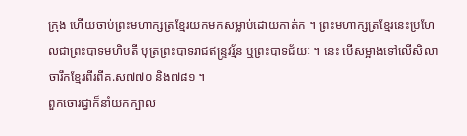ក្រុង ហើយចាប់ព្រះមហាក្សត្រខ្មែរយកមកសម្លាប់ដោយកាត់ក ។ ព្រះមហាក្សត្រខ្មែរនេះប្រហែលជាព្រះបាទមហិបតី បុត្រព្រះបាទរាជឥន្ទ្រវរ្ម័ន ឬព្រះបាទជ័យៈ ។ នេះ បើសម្អាងទៅលើសិលាចារឹកខ្មែរពីរពីគ.ស៧៧០ និង៧៨១ ។
ពួកចោរជ្វាក៏នាំយកក្បាល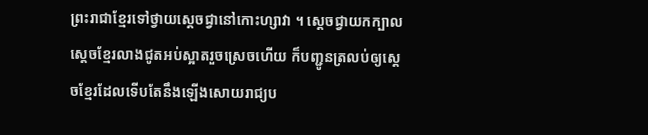ព្រះរាជាខ្មែរទៅថ្វាយស្ដេចជ្វានៅកោះហ្សាវា ។ ស្ដេចជ្វាយកក្បាលស្ដេចខ្មែរលាងជូតអប់ស្អាតរួចស្រេចហើយ ក៏បញ្ជូនត្រលប់ឲ្យស្ដេចខ្មែរដែលទើបតែនឹងឡើងសោយរាជ្យប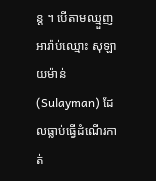ន្ត ។ បើតាមឈ្មួញអារ៉ាប់ឈ្មោះ សុឡាយម៉ាន់ (Sulayman) ដែលធ្លាប់ធ្វើដំណើរកាត់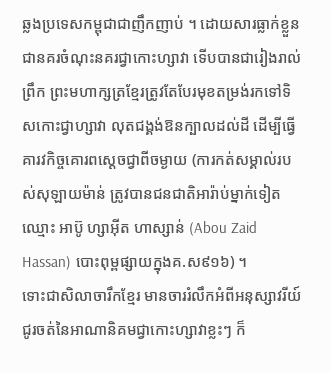ឆ្លងប្រទេសកម្ពុជាជាញឹកញាប់ ។ ដោយសារធ្លាក់ខ្លួនជានគរចំណុះនគរជ្វាកោះហ្សាវា ទើបបានជារៀងរាល់ព្រឹក ព្រះមហាក្សត្រខ្មែរត្រូវតែបែរមុខតម្រង់រកទៅទិសកោះជ្វាហ្សាវា លុតជង្គង់ឱនក្បាលដល់ដី ដើម្បីធ្វើគារវកិច្ចគោរពស្ដេចជ្វាពីចម្ងាយ (ការកត់សម្គាល់របស់សុឡាយម៉ាន់ ត្រូវបានជនជាតិអារ៉ាប់ម្នាក់ទៀតឈ្មោះ អាប៊ូ ហ្សាអ៊ីត ហាស្សាន់ (Abou Zaid Hassan) បោះពុម្ពផ្សាយក្នុងគ.ស៩១៦) ។
ទោះជាសិលាចារឹកខ្មែរ មានចាររំលឹកអំពីអនុស្សាវរីយ៍ជូរចត់នៃអាណានិគមជ្វាកោះហ្សាវាខ្លះៗ ក៏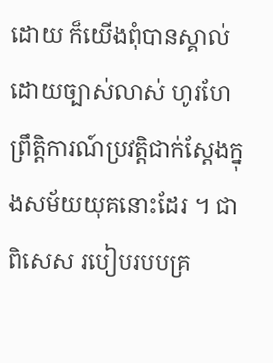ដោយ ក៏យើងពុំបានស្គាល់ដោយច្បាស់លាស់ ហូរហែព្រឹត្តិការណ៍ប្រវត្តិជាក់ស្ដែងក្នុងសម័យយុគនោះដែរ ។ ជាពិសេស របៀបរបបគ្រ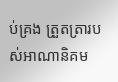ប់គ្រង ត្រួតត្រារបស់អាណានិគម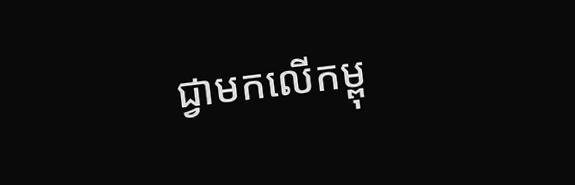ជ្វាមកលើកម្ពុ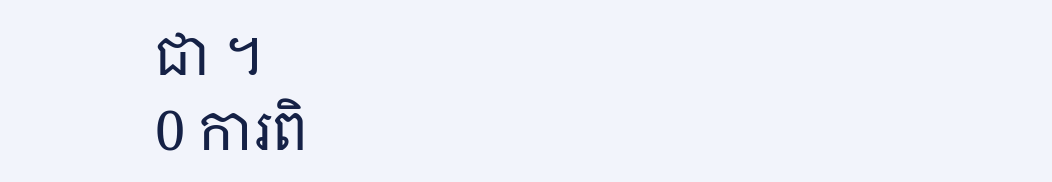ជា ។
0 ការពិ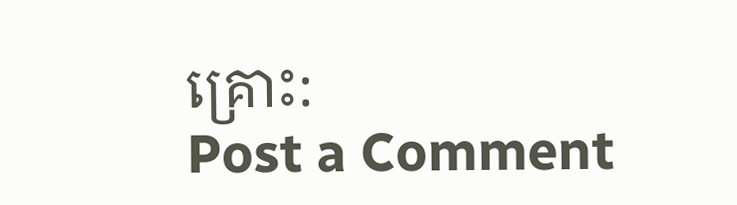គ្រោះ:
Post a Comment